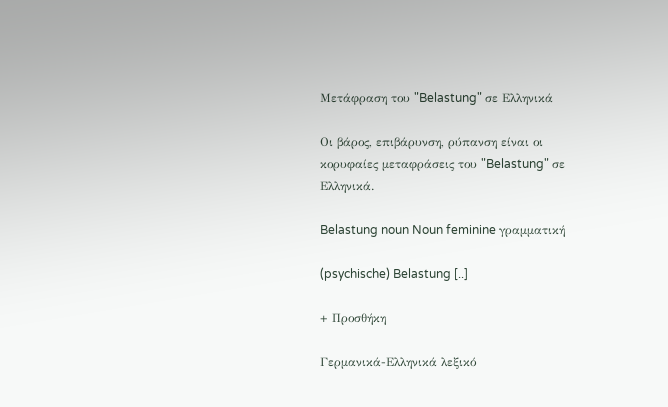Μετάφραση του "Belastung" σε Ελληνικά

Οι βάρος, επιβάρυνση, ρύπανση είναι οι κορυφαίες μεταφράσεις του "Belastung" σε Ελληνικά.

Belastung noun Noun feminine γραμματική

(psychische) Belastung [..]

+ Προσθήκη

Γερμανικά-Ελληνικά λεξικό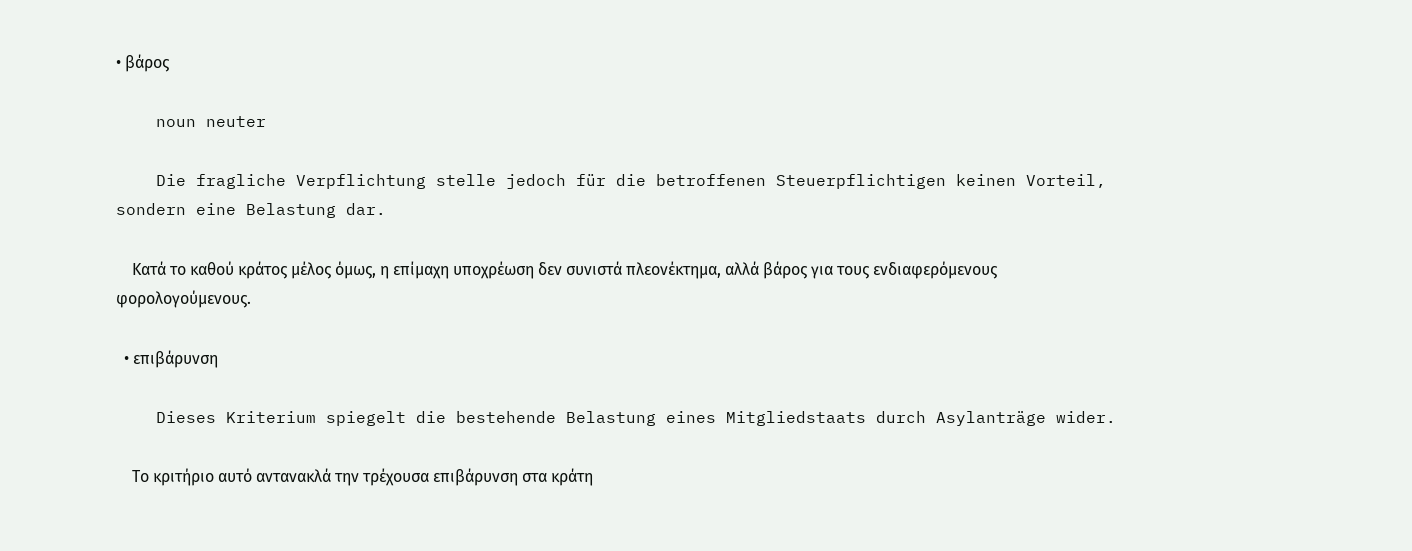• βάρος

    noun neuter

    Die fragliche Verpflichtung stelle jedoch für die betroffenen Steuerpflichtigen keinen Vorteil, sondern eine Belastung dar.

    Κατά το καθού κράτος μέλος όμως, η επίμαχη υποχρέωση δεν συνιστά πλεονέκτημα, αλλά βάρος για τους ενδιαφερόμενους φορολογούμενους.

  • επιβάρυνση

    Dieses Kriterium spiegelt die bestehende Belastung eines Mitgliedstaats durch Asylanträge wider.

    Το κριτήριο αυτό αντανακλά την τρέχουσα επιβάρυνση στα κράτη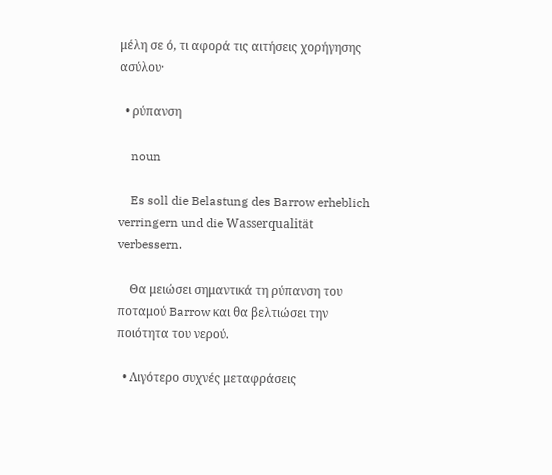μέλη σε ό, τι αφορά τις αιτήσεις χορήγησης ασύλου·

  • ρύπανση

    noun

    Es soll die Belastung des Barrow erheblich verringern und die Wasserqualität verbessern.

    Θα μειώσει σημαντικά τη ρύπανση του ποταμού Barrow και θα βελτιώσει την ποιότητα του νερού.

  • Λιγότερο συχνές μεταφράσεις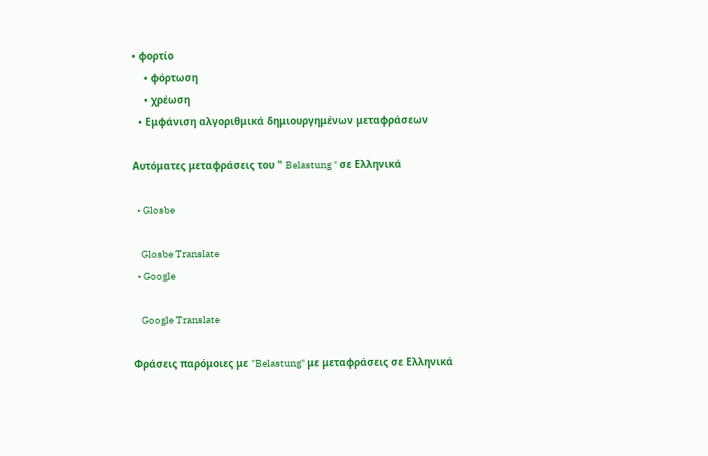• φορτίο
    • φόρτωση
    • χρέωση
  • Εμφάνιση αλγοριθμικά δημιουργημένων μεταφράσεων

Αυτόματες μεταφράσεις του " Belastung " σε Ελληνικά

  • Glosbe

    Glosbe Translate
  • Google

    Google Translate

Φράσεις παρόμοιες με "Belastung" με μεταφράσεις σε Ελληνικά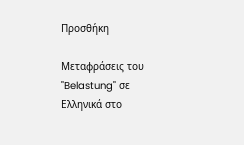Προσθήκη

Μεταφράσεις του "Belastung" σε Ελληνικά στο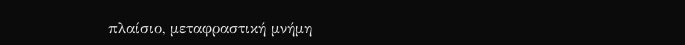πλαίσιο, μεταφραστική μνήμη